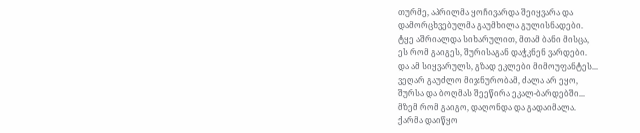თურმე, აპრილმა ყოჩივარდა შეიყვარა და
დამორცხვებულმა გაუმხილა გულისნადები.
ტყე აშრიალდა სიხარულით, მთამ ბანი მისცა,
ეს რომ გაიგეს, შურისაგან დაჭკნენ ვარდები.
და ამ სიყვარულს, გზად ეკლები მიმოუფანტეს...
ვეღარ გაუძლო მიჯნურობამ, ძალა არ ეყო,
შურსა და ბოღმას შეეწირა ეკალ-ბარდებში...
მზემ რომ გაიგო, დაღონდა და გადაიმალა.
ქარმა დაიწყო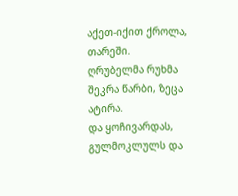აქეთ-იქით ქროლა, თარეში.
ღრუბელმა რუხმა შეკრა წარბი, ზეცა ატირა.
და ყოჩივარდას, გულმოკლულს და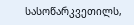სასოწარკვეთილს,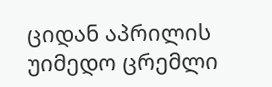ციდან აპრილის უიმედო ცრემლი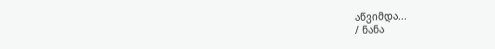აწვიმდა...
/ ნანა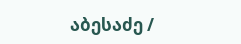აბესაძე /